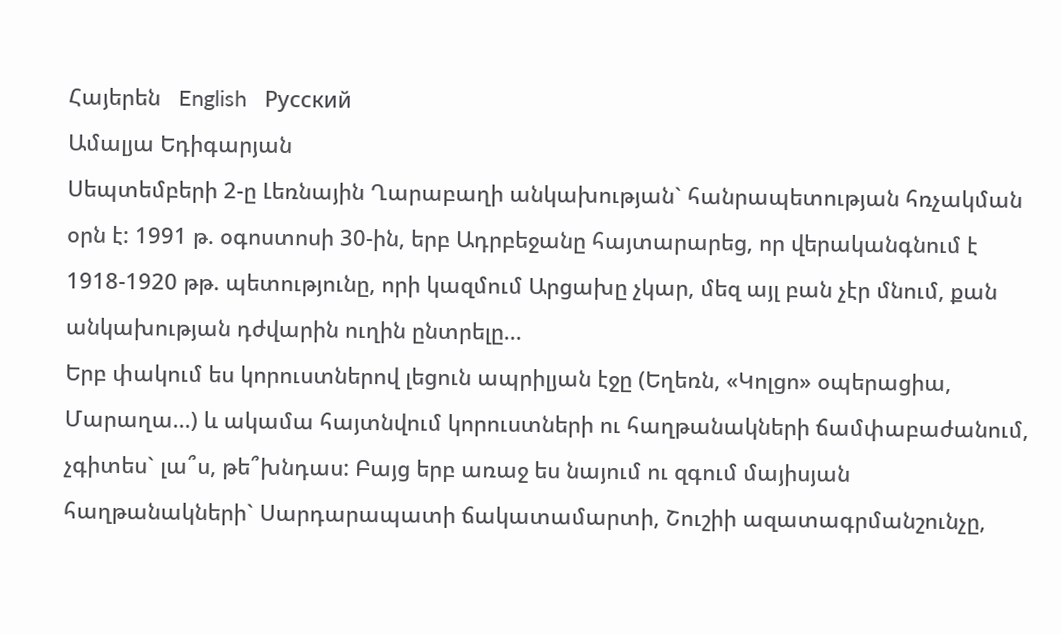Հայերեն   English   Русский
Ամալյա Եդիգարյան
Սեպտեմբերի 2-ը Լեռնային Ղարաբաղի անկախության` հանրապետության հռչակման օրն է: 1991 թ. օգոստոսի 30-ին, երբ Ադրբեջանը հայտարարեց, որ վերականգնում է 1918-1920 թթ. պետությունը, որի կազմում Արցախը չկար, մեզ այլ բան չէր մնում, քան անկախության դժվարին ուղին ընտրելը...
Երբ փակում ես կորուստներով լեցուն ապրիլյան էջը (Եղեռն, «Կոլցո» օպերացիա, Մարաղա...) և ակամա հայտնվում կորուստների ու հաղթանակների ճամփաբաժանում, չգիտես` լա՞ս, թե՞խնդաս: Բայց երբ առաջ ես նայում ու զգում մայիսյան հաղթանակների` Սարդարապատի ճակատամարտի, Շուշիի ազատագրմանշունչը,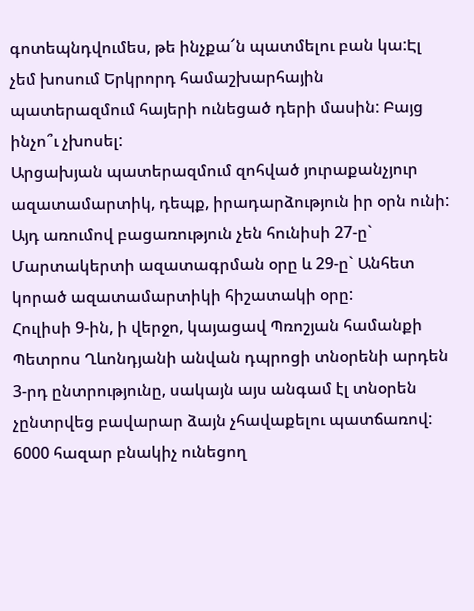գոտեպնդվումես, թե ինչքա՜ն պատմելու բան կա:Էլ չեմ խոսում Երկրորդ համաշխարհային պատերազմում հայերի ունեցած դերի մասին: Բայց ինչո՞ւ չխոսել:
Արցախյան պատերազմում զոհված յուրաքանչյուր ազատամարտիկ, դեպք, իրադարձություն իր օրն ունի: Այդ առումով բացառություն չեն հունիսի 27-ը` Մարտակերտի ազատագրման օրը և 29-ը` Անհետ կորած ազատամարտիկի հիշատակի օրը:
Հուլիսի 9-ին, ի վերջո, կայացավ Պռոշյան համանքի Պետրոս Ղևոնդյանի անվան դպրոցի տնօրենի արդեն 3-րդ ընտրությունը, սակայն այս անգամ էլ տնօրեն չընտրվեց բավարար ձայն չհավաքելու պատճառով:
6000 հազար բնակիչ ունեցող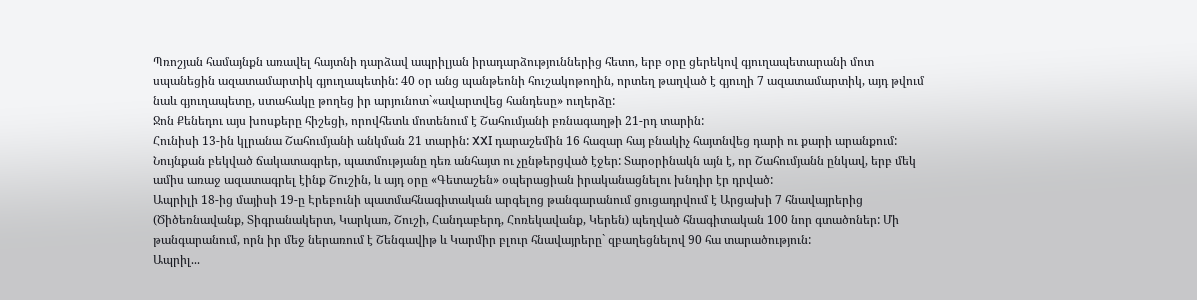Պռոշյան համայնքն առավել հայտնի դարձավ ապրիլյան իրադարձություններից հետո, երբ օրը ցերեկով գյուղապետարանի մոտ սպանեցին ազատամարտիկ գյուղապետին: 40 օր անց պանթեոնի հուշակոթողին, որտեղ թաղված է գյուղի 7 ազատամարտիկ, այդ թվում նաև գյուղապետը, ստահակը թողեց իր արյունոտ`«ավարտվեց հանդեսը» ուղերձը:
Ջոն Քենեդու այս խոսքերը հիշեցի, որովհետև մոտենում է Շահումյանի բռնագաղթի 21-րդ տարին:
Հունիսի 13-ին կլրանա Շահումյանի անկման 21 տարին: XXI դարաշեմին 16 հազար հայ բնակիչ հայտնվեց դարի ու քարի արանքում: Նույնքան բեկված ճակատագրեր, պատմությանը դեռ անհայտ ու չընթերցված էջեր: Տարօրինակն այն է, որ Շահումյանն ընկավ, երբ մեկ ամիս առաջ ազատագրել էինք Շուշին, և այդ օրը «Գետաշեն» օպերացիան իրականացնելու խնդիր էր դրված:
Ապրիլի 18-ից մայիսի 19-ը Էրեբունի պատմահնագիտական արգելոց թանգարանում ցուցադրվում է Արցախի 7 հնավայրերից (Ծիծեռնավանք, Տիգրանակերտ, Կարկառ, Շուշի, Հանդաբերդ, Հոռեկավանք, Կերեն) պեղված հնագիտական 100 նոր գտածոներ: Մի թանգարանում, որն իր մեջ ներառում է Շենգավիթ և Կարմիր բլուր հնավայրերը` զբաղեցնելով 90 հա տարածություն:
Ապրիլ...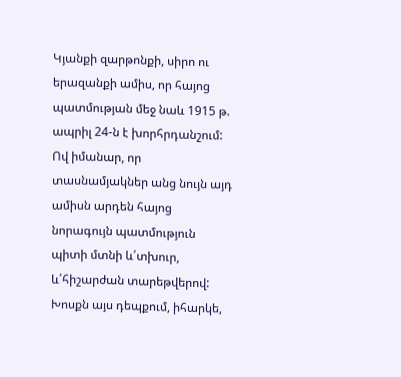Կյանքի զարթոնքի, սիրո ու երազանքի ամիս, որ հայոց պատմության մեջ նաև 1915 թ. ապրիլ 24-ն է խորհրդանշում: Ով իմանար, որ տասնամյակներ անց նույն այդ ամիսն արդեն հայոց նորագույն պատմություն պիտի մտնի և՛տխուր, և՛հիշարժան տարեթվերով: Խոսքն այս դեպքում, իհարկե,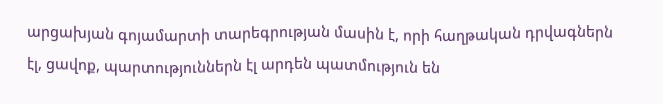արցախյան գոյամարտի տարեգրության մասին է, որի հաղթական դրվագներն էլ, ցավոք, պարտություններն էլ արդեն պատմություն են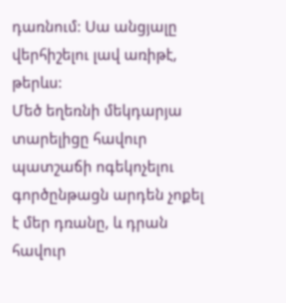դառնում: Սա անցյալը վերհիշելու լավ առիթէ, թերևս:
Մեծ եղեռնի մեկդարյա տարելիցը հավուր պատշաճի ոգեկոչելու գործընթացն արդեն չոքել է մեր դռանը, և դրան հավուր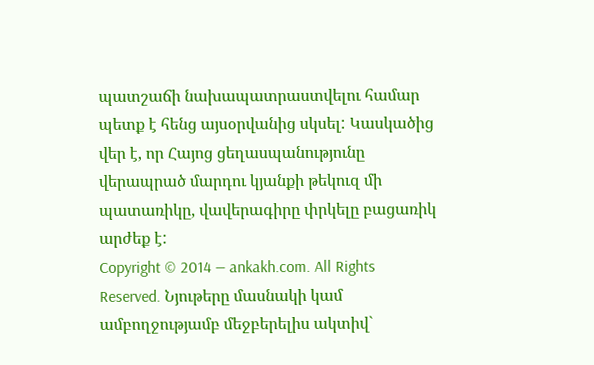պատշաճի նախապատրաստվելու համար պետք է հենց այսօրվանից սկսել: Կասկածից վեր է, որ Հայոց ցեղասպանությունը վերապրած մարդու կյանքի թեկուզ մի պատառիկը, վավերագիրը փրկելը բացառիկ արժեք է:
Copyright © 2014 — ankakh.com. All Rights Reserved. Նյութերը մասնակի կամ ամբողջությամբ մեջբերելիս ակտիվ`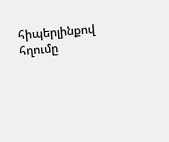հիպերլինքով հղումը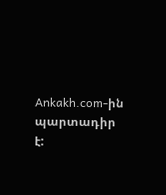Ankakh.com-ին պարտադիր է: